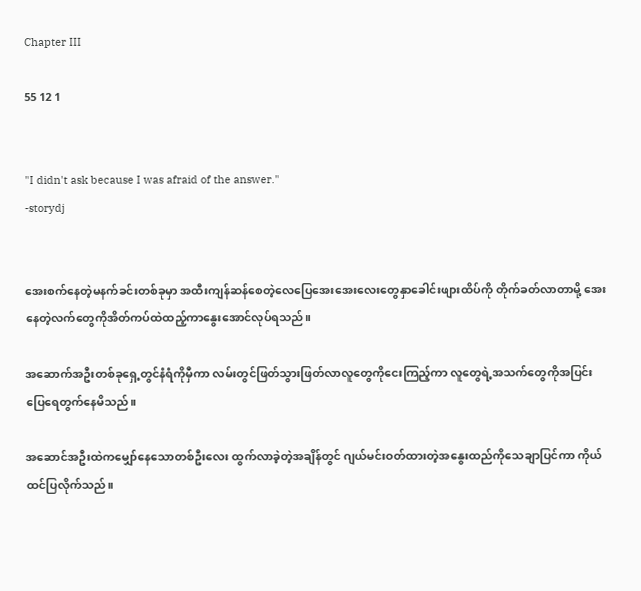Chapter III

55 12 1


"I didn't ask because I was afraid of the answer."
-storydj


အေးစက်နေတဲ့မနက်ခင်းတစ်ခုမှာ အထီးကျန်ဆန်စေတဲ့လေပြေအေးအေးလေးတွေနှာခေါင်းဖျားထိပ်ကို တိုက်ခတ်လာတာမို့ အေးနေတဲ့လက်တွေကိုအိတ်ကပ်ထဲထည့်ကာနွေးအောင်လုပ်ရသည်။

အဆောက်အဦးတစ်ခုရှေ့တွင်နံရံကိုမှီကာ လမ်းတွင်ဖြတ်သွားဖြတ်လာလူတွေကိုငေးကြည့်ကာ လူတွေရဲ့အသက်တွေကိုအပြင်းပြေရေတွက်နေမိသည်။

အဆောင်အဦးထဲကမျှော်နေသောတစ်ဦးလေး ထွက်လာခဲ့တဲ့အချိန်တွင် ဂျယ်မင်းဝတ်ထားတဲ့အနွေးထည်ကိုသေချာပြင်ကာ ကိုယ်ထင်ပြလိုက်သည်။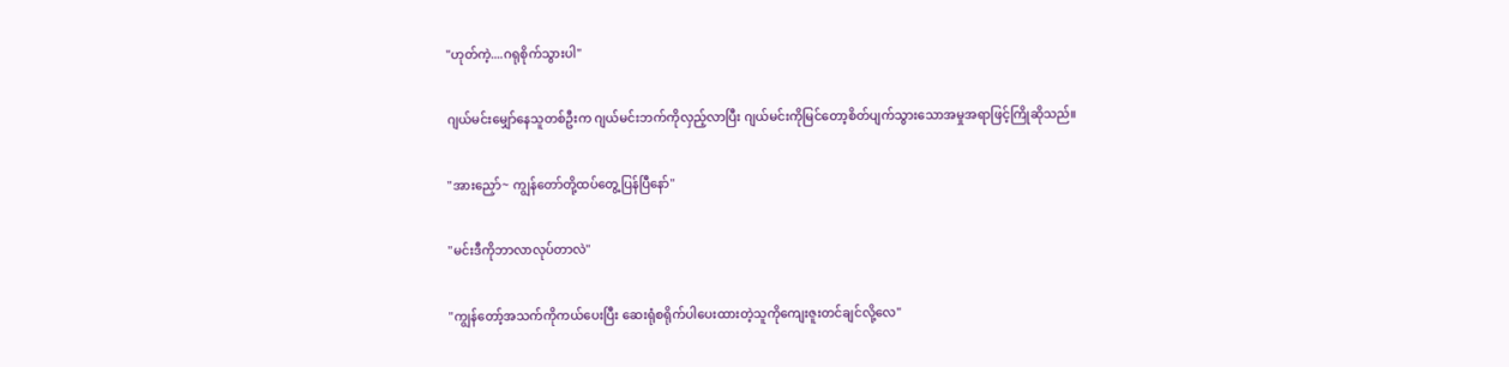"ဟုတ်ကဲ့....ဂရုစိုက်သွားပါ"

ဂျယ်မင်းမျှော်နေသူတစ်ဦးက ဂျယ်မင်းဘက်ကိုလှည့်လာပြီး ဂျယ်မင်းကိုမြင်တော့စိတ်ပျက်သွားသောအမှုအရာဖြင့်ကြိုဆိုသည်။

"အားညှော်~ ကျွန်တော်တို့ထပ်တွေ့ပြန်ပြီနော်"

"မင်းဒီကိုဘာလာလုပ်တာလဲ"

"ကျွန်တော့်အသက်ကိုကယ်ပေးပြီး ဆေးရုံစရိုက်ပါပေးထားတဲ့သူကိုကျေးဇူးတင်ချင်လို့လေ"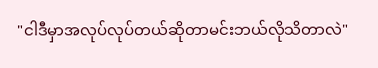"ငါဒီမှာအလုပ်လုပ်တယ်ဆိုတာမင်းဘယ်လိုသိတာလဲ"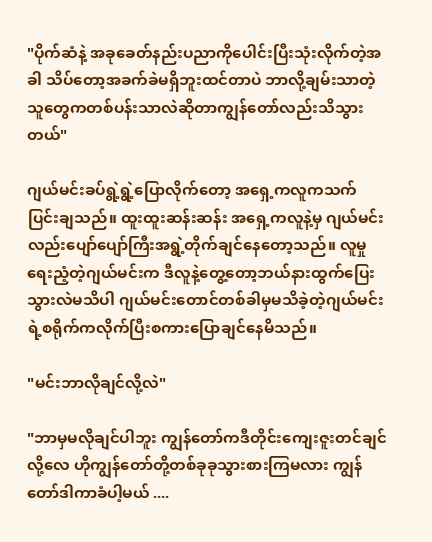"ပိုက်ဆံနဲ့ အခုခေတ်နည်းပညာကိုပေါင်းပြီးသုံးလိုက်တဲ့အခါ သိပ်တော့အခက်ခဲမရှိဘူးထင်တာပဲ ဘာလို့ချမ်းသာတဲ့သူတွေကတစ်ပန်းသာလဲဆိုတာကျွန်တော်လည်းသိသွားတယ်"

ဂျယ်မင်းခပ်ရွဲ့ရွဲ့ပြောလိုက်တော့ အရှေ့ကလူကသက်ပြင်းချသည်။ ထူးထူးဆန်းဆန်း အရှေ့ကလူနဲ့မှ ဂျယ်မင်းလည်းပျော်ပျော်ကြီးအရွဲ့တိုက်ချင်နေတော့သည်။ လူမှုရေးညံ့တဲ့ဂျယ်မင်းက ဒီလူနဲ့တွေ့တော့ဘယ်နားထွက်ပြေးသွားလဲမသိပါ ဂျယ်မင်းတောင်တစ်ခါမှမသိခဲ့တဲ့ဂျယ်မင်းရဲ့စရိုက်ကလိုက်ပြီးစကားပြောချင်နေမိသည်။

"မင်းဘာလိုချင်လို့လဲ"

"ဘာမှမလိုချင်ပါဘူး ကျွန်တော်ကဒီတိုင်းကျေးဇူးတင်ချင်လို့လေ ဟိုကျွန်တော်တို့တစ်ခုခုသွားစားကြမလား ကျွန်တော်ဒါကာခံပါ့မယ် ....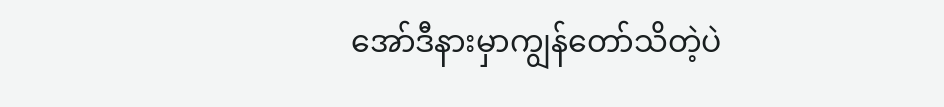အော်ဒီနားမှာကျွန်တော်သိတဲ့ပဲ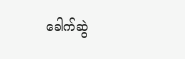ခေါက်ဆွဲ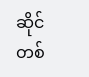ဆိုင်တစ်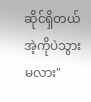ဆိုင်ရှိတယ် အဲ့ကိုပဲသွားမလား"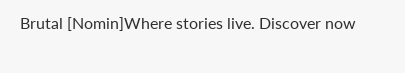Brutal [Nomin]Where stories live. Discover now